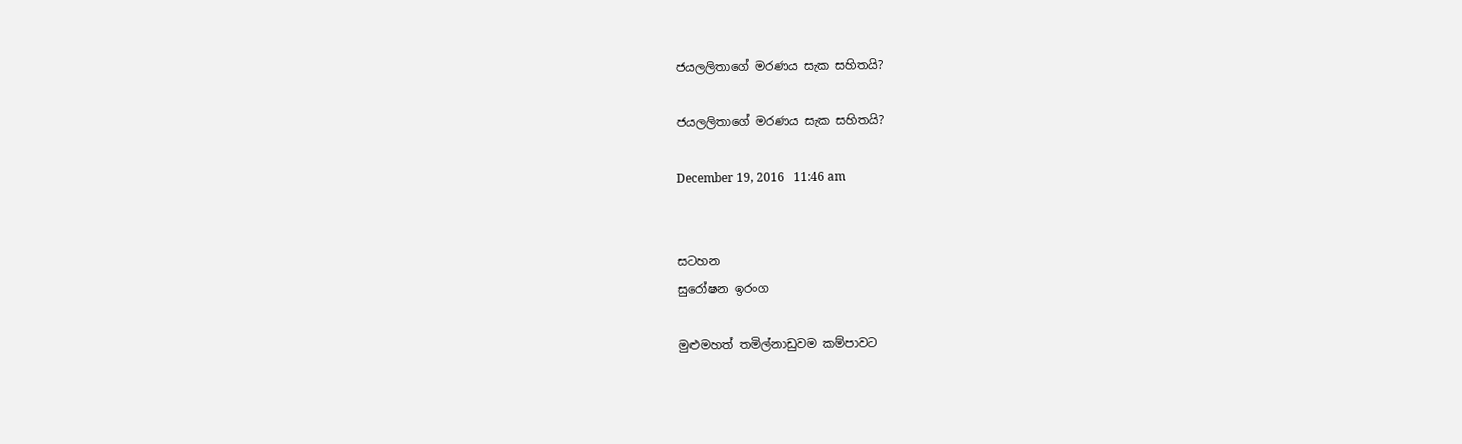ජයලලිතාගේ මරණය සැක සහිතයි?

ජයලලිතාගේ මරණය සැක සහිතයි?

December 19, 2016   11:46 am


සටහන
සුරෝෂන ඉරංග

මුළුමහත් තමිල්නාඩුවම කම්පාවට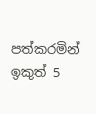පත්කරමින් ඉකුත් 5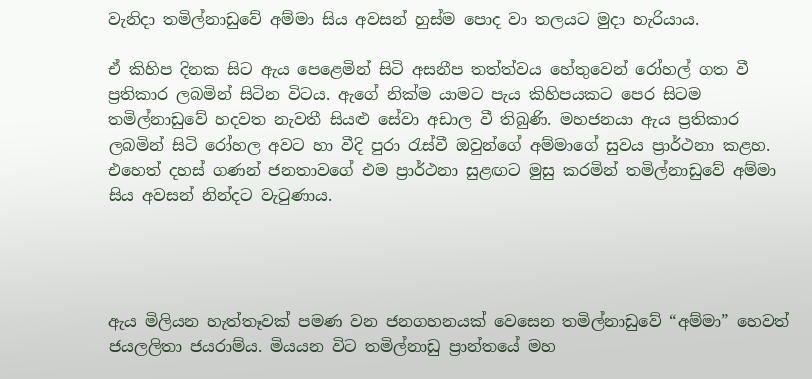වැනිදා තමිල්නාඩුවේ අම්මා සිය අවසන් හුස්ම පොද වා තලයට මුදා හැරියාය.

ඒ කිහිප දිනක සිට ඇය පෙළෙමින් සිටි අසනීප තත්ත්වය හේතුවෙන් රෝහල් ගත වී ප්‍රතිකාර ලබමින් සිටින විටය. ඇගේ නික්ම යාමට පැය කිහිපයකට පෙර සිටම තමිල්නාඩුවේ හදවත නැවතී සියළු සේවා අඩාල වී තිබුණි. මහජනයා ඇය ප්‍රතිකාර ලබමින් සිටි රෝහල අවට හා වීදි පුරා රැස්වී ඔවුන්ගේ අම්මාගේ සුවය ප්‍රාර්ථනා කළහ. එහෙත් දහස් ගණන් ජනතාවගේ එම ප්‍රාර්ථනා සුළඟට මුසු කරමින් තමිල්නාඩුවේ අම්මා සිය අවසන් නින්දට වැටුණාය.




ඇය මිලියන හැත්තෑවක් පමණ වන ජනගහනයක් වෙසෙන තමිල්නාඩුවේ “අම්මා” හෙවත් ජයලලිතා ජයරාම්ය. මියයන විට තමිල්නාඩු ප්‍රාන්තයේ මහ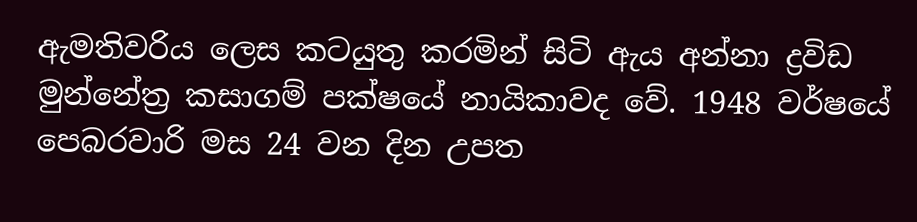ඇමතිවරිය ලෙස කටයුතු කරමින් සිටි ඇය අන්නා ද්‍රවිඩ මුන්නේත්‍ර කසාගම් පක්ෂයේ නායිකාවද වේ. 1948 වර්ෂයේ පෙබරවාරි මස 24 වන දින උපත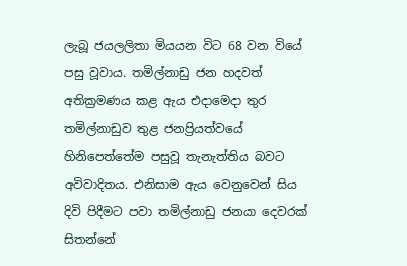ලැබූ ජයලලිතා මියයන විට 68 වන වියේ පසු වූවාය. තමිල්නාඩු ජන හදවත් අතික්‍රමණය කළ ඇය එදාමෙදා තුර තමිල්නාඩුව තුළ ජනප්‍රියත්වයේ හිනිපෙත්තේම පසුවූ තැනැත්තිය බවට අවිවාදිතය. එනිසාම ඇය වෙනුවෙන් සිය දිවි පිදීමට පවා තමිල්නාඩු ජනයා දෙවරක් සිතන්නේ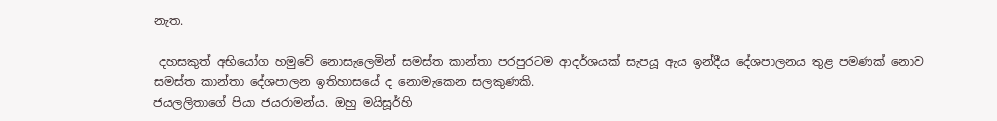නැත.

 දහසකුත් අභියෝග හමුවේ නොසැලෙමින් සමස්ත කාන්තා පරපුරටම ආදර්ශයක් සැපයූ ඇය ඉන්දීය දේශපාලනය තුළ පමණක් නොව සමස්ත කාන්තා දේශපාලන ඉතිහාසයේ ද නොමැකෙන සලකුණකි.
ජයලලිතාගේ පියා ජයරාමන්ය. ඔහු මයිසූර්හි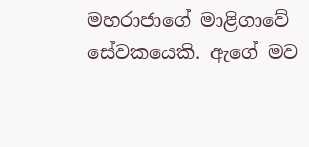මහරාජාගේ මාළිගාවේ සේවකයෙකි. ඇගේ මව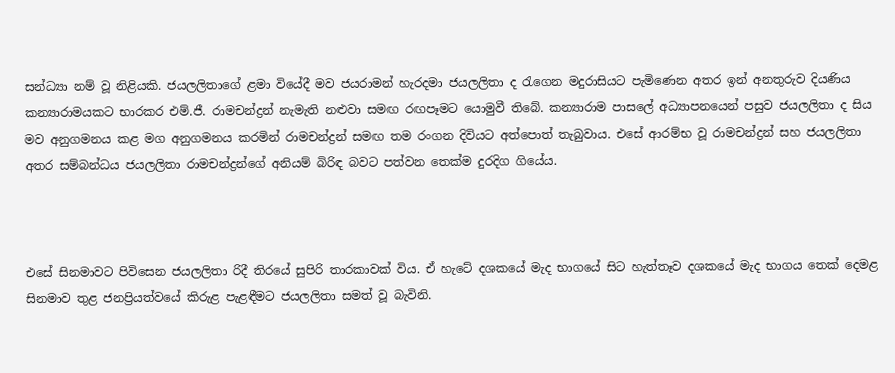සන්ධ්‍යා නම් වූ නිළියකි. ජයලලිතාගේ ළමා වියේදී මව ජයරාමන් හැරදමා ජයලලිතා ද රැගෙන මදුරාසියට පැමිණෙන අතර ඉන් අනතුරුව දියණිය කන්‍යාරාමයකට භාරකර එම්.ජී. රාමචන්ද්‍රන් නැමැති නළුවා සමඟ රඟපෑමට යොමුවී තිබේ. කන්‍යාරාම පාසලේ අධ්‍යාපනයෙන් පසුව ජයලලිතා ද සිය මව අනුගමනය කළ මග අනුගමනය කරමින් රාමචන්ද්‍රන් සමඟ තම රංගන දිවියට අත්පොත් තැබුවාය. එසේ ආරම්භ වූ රාමචන්ද්‍රන් සහ ජයලලිතා අතර සම්බන්ධය ජයලලිතා රාමචන්ද්‍රන්ගේ අනියම් බිරිඳ බවට පත්වන තෙක්ම දුරදිග ගියේය.



එසේ සිනමාවට පිවිසෙන ජයලලිතා රිදී තිරයේ සුපිරි තාරකාවක් විය. ඒ හැටේ දශකයේ මැද භාගයේ සිට හැත්තෑව දශකයේ මැද භාගය තෙක් දෙමළ සිනමාව තුළ ජනප්‍රියත්වයේ කිරුළ පැළඳීමට ජයලලිතා සමත් වූ බැවිනි.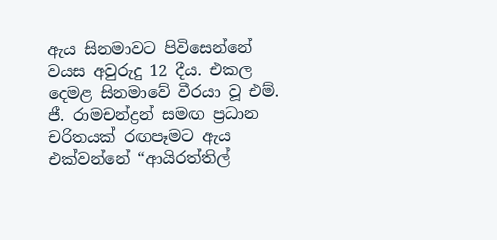ඇය සිනමාවට පිවිසෙන්නේ වයස අවුරුදු 12 දීය. එකල දෙමළ සිනමාවේ වීරයා වූ එම්. ජී. රාමචන්ද්‍රන් සමඟ ප්‍රධාන චරිතයක් රඟපෑමට ඇය එක්වන්නේ “ආයිරත්තිල්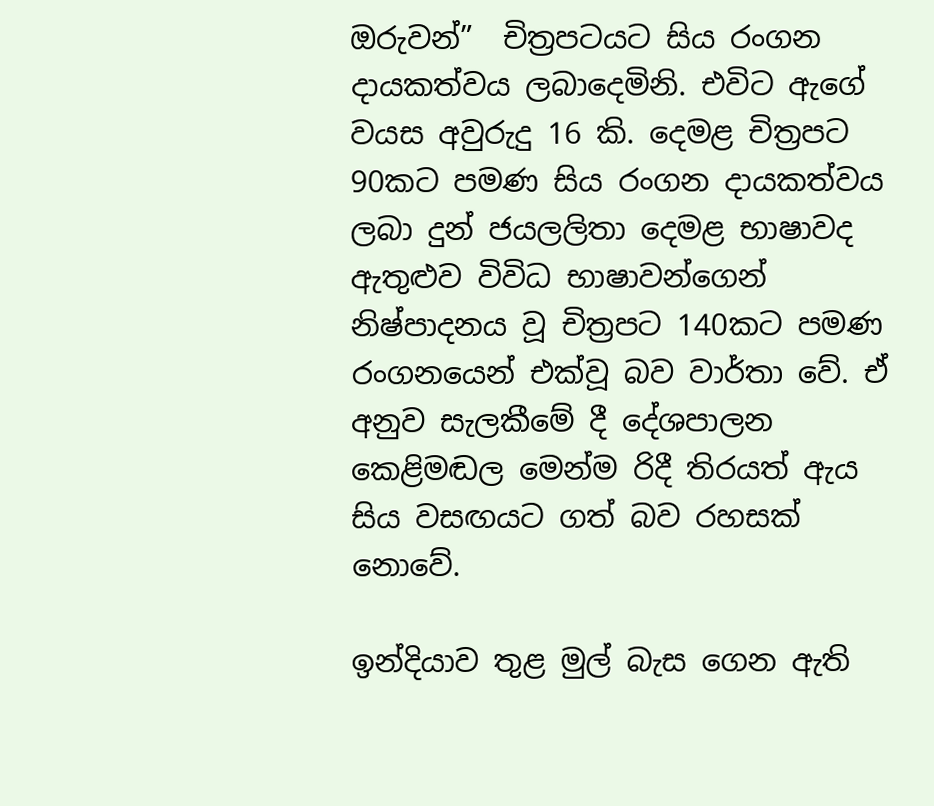ඔරුවන්”  චිත්‍රපටයට සිය රංගන දායකත්වය ලබාදෙමිනි. එවිට ඇගේ වයස අවුරුදු 16 කි. දෙමළ චිත්‍රපට 90කට පමණ සිය රංගන දායකත්වය ලබා දුන් ජයලලිතා දෙමළ භාෂාවද ඇතුළුව විවිධ භාෂාවන්ගෙන් නිෂ්පාදනය වූ චිත්‍රපට 140කට පමණ රංගනයෙන් එක්වූ බව වාර්තා වේ. ඒ අනුව සැලකීමේ දී දේශපාලන කෙළිමඬල මෙන්ම රිදී තිරයත් ඇය සිය වසඟයට ගත් බව රහසක් නොවේ.

ඉන්දියාව තුළ මුල් බැස ගෙන ඇති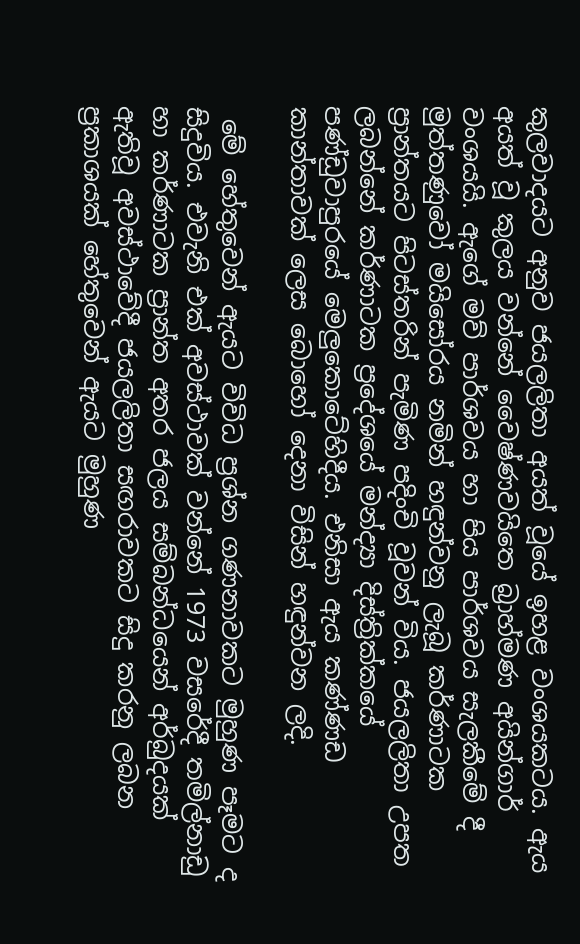කුලවාදයට අනුව ජයලලිතා අයත් වූයේ ඉහළ වංශයකටය. ඇය අයත් වූ කුලය වන්නේ වෛෂ්ණවයිතෙ බ්‍රාහ්මණ අයින්ගාර් වංශයයි. ඇගේ මව් පාර්ශවය හා පිය පාර්ශවය සැලකීමේ දී මුත්තණුවෝ මයිසෝරය නමින් හඳුන්වනු ලැබූ කර්ණාටක ප්‍රාන්තයට පිටස්තරින් පැමිණ පදිංචි වූවන් විය. ජයලලිතා උපත ලබන්නේ කර්ණාටක ප්‍ර‍දේශයේ මන්ද්‍යා දිස්ත්‍රික්කයේ  පණ්ඩුවාපුරයේ මෙලුකොටේහිදීය. එනිසා ඇය කණ්ණඩ කාන්තාවක් ලෙස බොහෝ දෙනා විසින් හඳුන්වන ලදි.

 මේ හේතුවෙන් ඇයට විවිධ ප්‍රශ්න ගණනාවකට මුහුණ පෑමට ද සිදුවිය. එවැනි එක් අවස්ථාවක් වන්නේ 1973 වසරේදී තමිල්නාඩු හා කර්ණාටක ප්‍රාන්ත අතර ජලය සම්බන්ධයෙන් අර්බුදයක් ඇතිවූ අවස්ථාවේදී ජයලලිතා සඟරාවකට සිදු කරනු ලබන ප්‍රකාශයක් හේතුවෙන් ඇයට මුහුණ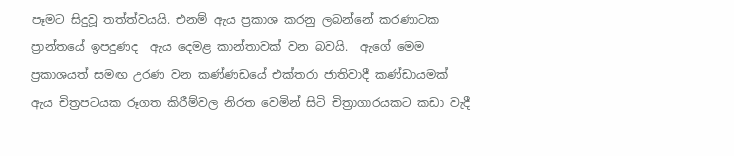පෑමට සිදුවූ තත්ත්වයයි. එනම් ඇය ප්‍රකාශ කරනු ලබන්නේ කරණාටක ප්‍රාන්තයේ ඉපදුණද  ඇය දෙමළ කාන්තාවක් වන බවයි.  ඇගේ මෙම ප්‍රකාශයත් සමඟ උරණ වන කණ්ණඩයේ එක්තරා ජාතිවාදී කණ්ඩායමක් ඇය චිත්‍රපටයක රූගත කිරීම්වල නිරත වෙමින් සිටි චිත්‍රාගාරයකට කඩා වැදී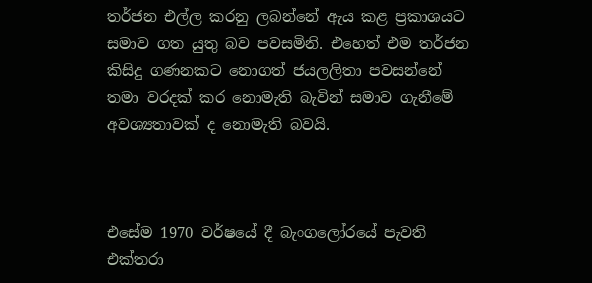තර්ජන එල්ල කරනු ලබන්නේ ඇය කළ ප්‍රකාශයට සමාව ගත යුතු බව පවසමිනි. එහෙත් එම තර්ජන කිසිදු ගණනකට නොගත් ජයලලිතා පවසන්නේ තමා වරදක් කර නොමැති බැවින් සමාව ගැනීමේ අවශ්‍යතාවක් ද නොමැති බවයි.



එසේම 1970 වර්ෂයේ දී බැංගලෝරයේ පැවති  එක්තරා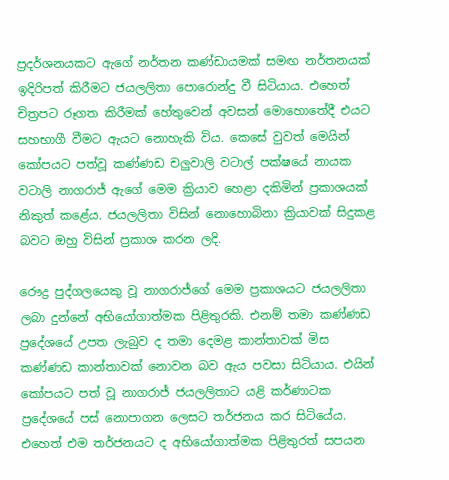ප්‍රදර්ශනයකට ඇගේ නර්තන කණ්ඩායමක් සමඟ නර්තනයක් ඉදිරිපත් කිරීමට ජයලලිතා පොරොන්දු වී සිටියාය. එහෙත් චිත්‍රපට රූගත කිරීමක් හේතුවෙන් අවසන් මොහොතේදී එයට සහභාගී වීමට ඇයට නොහැකි විය. කෙසේ වුවත් මෙයින් කෝපයට පත්වූ කණ්ණඩ චලුවාලි වටාල් පක්ෂයේ නායක වටාලි නාගරාජ් ඇගේ මෙම ක්‍රියාව හෙළා දකිමින් ප්‍රකාශයක් නිකුත් කළේය. ජයලලිතා විසින් නොහොබිනා ක්‍රියාවක් සිදුකළ බවට ඔහු විසින් ප්‍රකාශ කරන ලදි.

රෞද්‍ර පුද්ගලයෙකු වූ නාගරාජ්ගේ මෙම ප්‍රකාශයට ජයලලිතා ලබා දුන්නේ අභියෝගාත්මක පිළිතුරකි. එනම් තමා කණ්ණඩ ප්‍රදේශයේ උපත ලැබුව ද තමා දෙමළ කාන්තාවක් මිස කණ්ණඩ කාන්තාවක් නොවන බව ඇය පවසා සිටියාය. එයින් කෝපයට පත් වූ නාගරාජ් ජයලලිතාට යළි කර්ණාටක ප්‍රදේශයේ පස් නොපාගන ලෙසට තර්ජනය කර සිටියේය. එහෙත් එම තර්ජනයට ද අභියෝගාත්මක පිළිතුරත් සපයන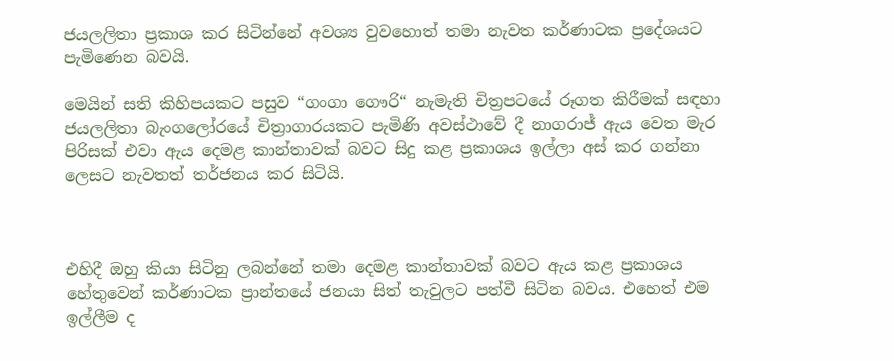ජයලලිතා ප්‍රකාශ කර සිටින්නේ අවශ්‍ය වුවහොත් තමා නැවත කර්ණාටක ප්‍රදේශයට පැමිණෙන බවයි.

මෙයින් සති කිහිපයකට පසුව “ගංගා ගෞරි“ නැමැති චිත්‍රපටයේ රූගත කිරීමක් සඳහා ජයලලිතා බැංගලෝරයේ චිත්‍රාගාරයකට පැමිණි අවස්ථාවේ දී නාගරාජ් ඇය වෙත මැර පිරිසක් එවා ඇය දෙමළ කාන්තාවක් බවට සිදු කළ ප්‍රකාශය ඉල්ලා අස් කර ගන්නා ලෙසට නැවතත් තර්ජනය කර සිටියි.



එහිදී ඔහු කියා සිටිනු ලබන්නේ තමා දෙමළ කාන්තාවක් බවට ඇය කළ ප්‍රකාශය හේතුවෙන් කර්ණාටක ප්‍රාන්තයේ ජනයා සිත් තැවුලට පත්වී සිටින බවය. එහෙත් එම ඉල්ලීම ද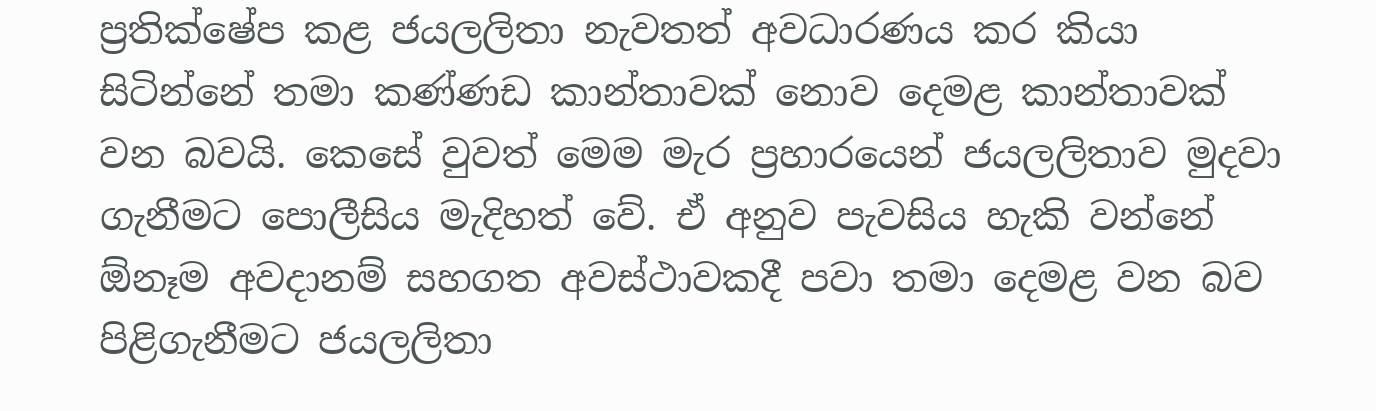ප්‍රතික්ෂේප කළ ජයලලිතා නැවතත් අවධාරණය කර කියා සිටින්නේ තමා කණ්ණඩ කාන්තාවක් නොව දෙමළ කාන්තාවක් වන බවයි. කෙසේ වුවත් මෙම මැර ප්‍රහාරයෙන් ජයලලිතාව මුදවා ගැනීමට පොලීසිය මැදිහත් වේ. ඒ අනුව පැවසිය හැකි වන්නේ ඕනෑම අවදානම් සහගත අවස්ථාවකදී පවා තමා දෙමළ වන බව පිළිගැනීමට ජයලලිතා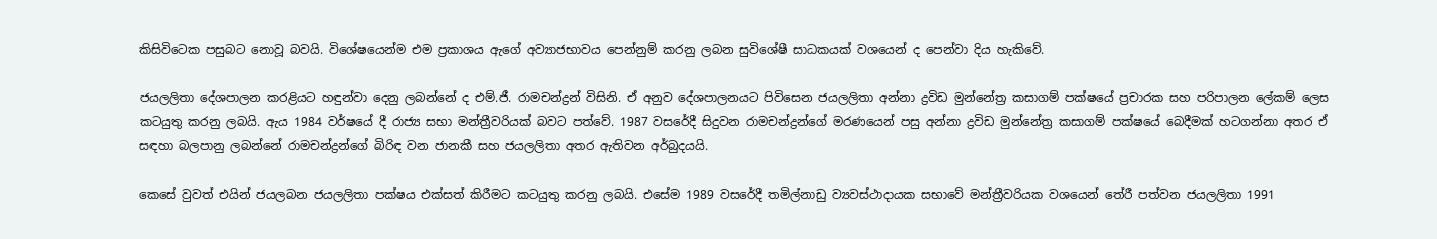කිසිවිටෙක පසුබට නොවූ බවයි. විශේෂයෙන්ම එම ප්‍රකාශය ඇගේ අව්‍යාජභාවය පෙන්නුම් කරනු ලබන සුවිශේෂී සාධකයක් වශයෙන් ද පෙන්වා දිය හැකිවේ.

ජයලලිතා දේශපාලන කරළියට හඳුන්වා දෙනු ලබන්නේ ද එම්.ජී. රාමචන්ද්‍රන් විසිනි. ඒ අනුව දේශපාලනයට පිවිසෙන ජයලලිතා අන්නා ද්‍රවිඩ මුන්නේත්‍ර කසාගම් පක්ෂයේ ප්‍රචාරක සහ පරිපාලන ලේකම් ලෙස කටයුතු කරනු ලබයි. ඇය 1984 වර්ෂයේ දී රාජ්‍ය සභා මන්ත්‍රීවරියක් බවට පත්වේ. 1987 වසරේදී සිදුවන රාමචන්ද්‍රන්ගේ මරණයෙන් පසු අන්නා ද්‍රවිඩ මුන්නේත්‍ර කසාගම් පක්ෂයේ බෙදීමක් හටගන්නා අතර ඒ සඳහා බලපානු ලබන්නේ රාමචන්ද්‍රන්ගේ බිරිඳ වන ජානකී සහ ජයලලිතා අතර ඇතිවන අර්බුදයයි.

කෙසේ වුවත් එයින් ජයලබන ජයලලිතා පක්ෂය එක්සත් කිරීමට කටයුතු කරනු ලබයි. එසේම 1989 වසරේදී තමිල්නාඩු ව්‍යවස්ථාදායක සභාවේ මන්ත්‍රීවරියක වශයෙන් තේරී පත්වන ජයලලිතා 1991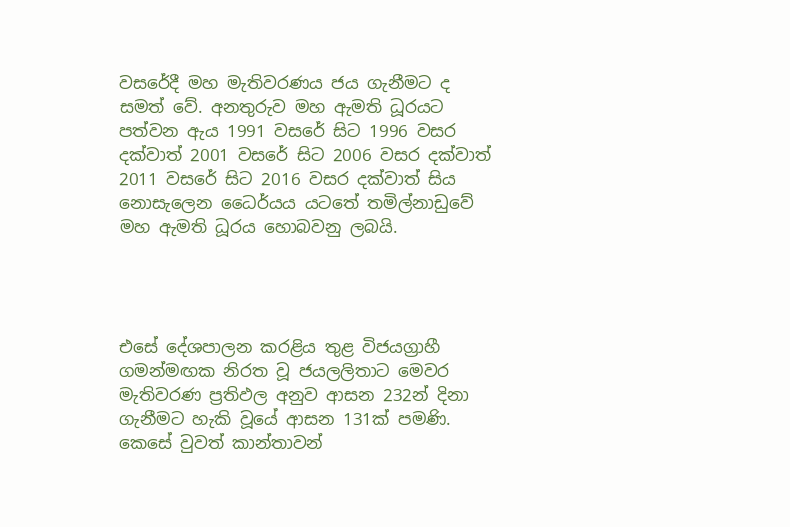වසරේදී මහ මැතිවරණය ජය ගැනීමට ද සමත් වේ. අනතුරුව මහ ඇමති ධූරයට පත්වන ඇය 1991 වසරේ සිට 1996 වසර දක්වාත් 2001 වසරේ සිට 2006 වසර දක්වාත් 2011 වසරේ සිට 2016 වසර දක්වාත් සිය නොසැලෙන ධෛර්යය යටතේ තමිල්නාඩුවේ මහ ඇමති ධූරය හොබවනු ලබයි.




එසේ දේශපාලන කරළිය තුළ විජයග්‍රාහී ගමන්මඟක නිරත වූ ජයලලිතාට මෙවර මැතිවරණ ප්‍රතිඵල අනුව ආසන 232න් දිනා ගැනීමට හැකි වූයේ ආසන 131ක් පමණි. කෙසේ වුවත් කාන්තාවන්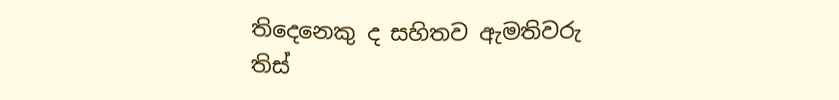තිදෙනෙකු ද සහිතව ඇමතිවරු තිස්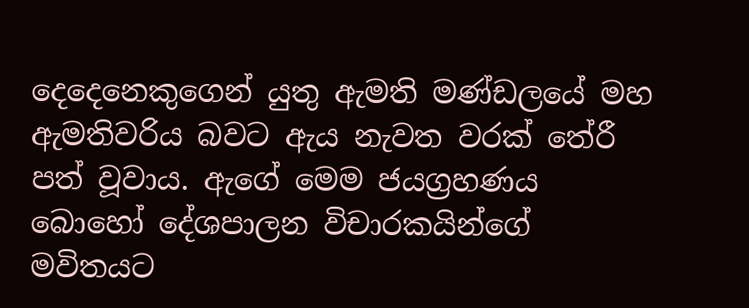දෙදෙනෙකුගෙන් යුතු ඇමති මණ්ඩලයේ මහ ඇමතිවරිය බවට ඇය නැවත වරක් තේරී පත් වූවාය. ඇගේ මෙම ජයග්‍රහණය බොහෝ දේශපාලන විචාරකයින්ගේ මවිතයට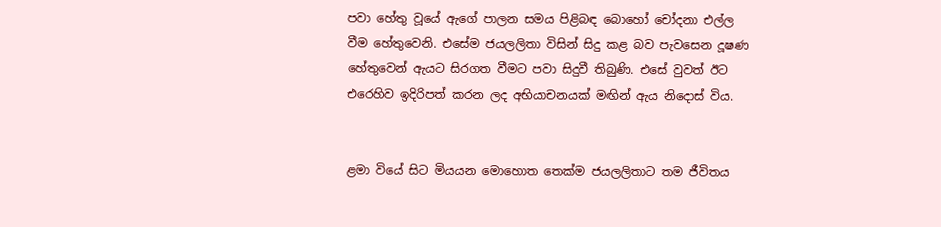පවා හේතු වූයේ ඇගේ පාලන සමය පිළිබඳ බොහෝ චෝදනා එල්ල වීම හේතුවෙනි. එසේම ජයලලිතා විසින් සිදු කළ බව පැවසෙන දූෂණ හේතුවෙන් ඇයට සිරගත වීමට පවා සිදුවී තිබුණි. එසේ වුවත් ඊට එරෙහිව ඉදිරිපත් කරන ලද අභියාචනයක් මඟින් ඇය නිදොස් විය.


ළමා වියේ සිට මියයන මොහොත තෙක්ම ජයලලිතාට තම ජීවිතය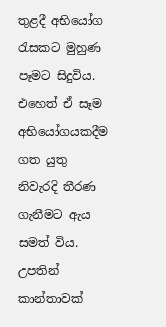තුළදී අභියෝග රැසකට මුහුණ පෑමට සිදුවිය. එහෙත් ඒ සෑම අභියෝගයකදීම ගත යුතු නිවැරදි තීරණ ගැනීමට ඇය සමත් විය. උපතින් කාන්තාවක්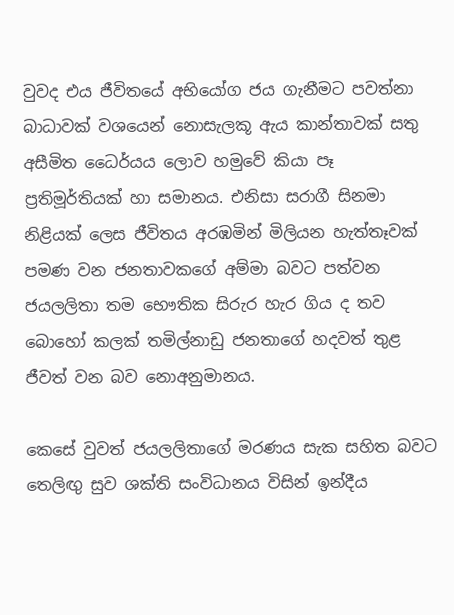වුවද එය ජීවිතයේ අභියෝග ජය ගැනීමට පවත්නා බාධාවක් වශයෙන් නොසැලකූ ඇය කාන්තාවක් සතු අසීමිත ධෛර්යය ලොව හමුවේ කියා පෑ ප්‍රතිමූර්තියක් හා සමානය. එනිසා සරාගී සිනමා නිළියක් ලෙස ජීවිතය අරඹමින් මිලියන හැත්තෑවක් පමණ වන ජනතාවකගේ අම්මා බවට පත්වන ජයලලිතා තම භෞතික සිරුර හැර ගිය ද තව බොහෝ කලක් තමිල්නාඩු ජනතාගේ හදවත් තුළ ජීවත් වන බව නොඅනුමානය.

කෙසේ වුවත් ජයලලිතාගේ මරණය සැක සහිත බවට තෙලිඟු සුව ශක්ති සංවිධානය විසින් ඉන්දීය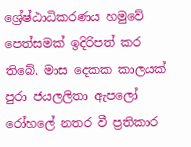ශ්‍රේෂ්ඨාධිකරණය හමුවේ පෙත්සමක් ඉදිරිපත් කර තිබේ. මාස දෙකක කාලයක් පුරා ජයලලිතා ඇපලෝ රෝහලේ නතර වී ප්‍රතිකාර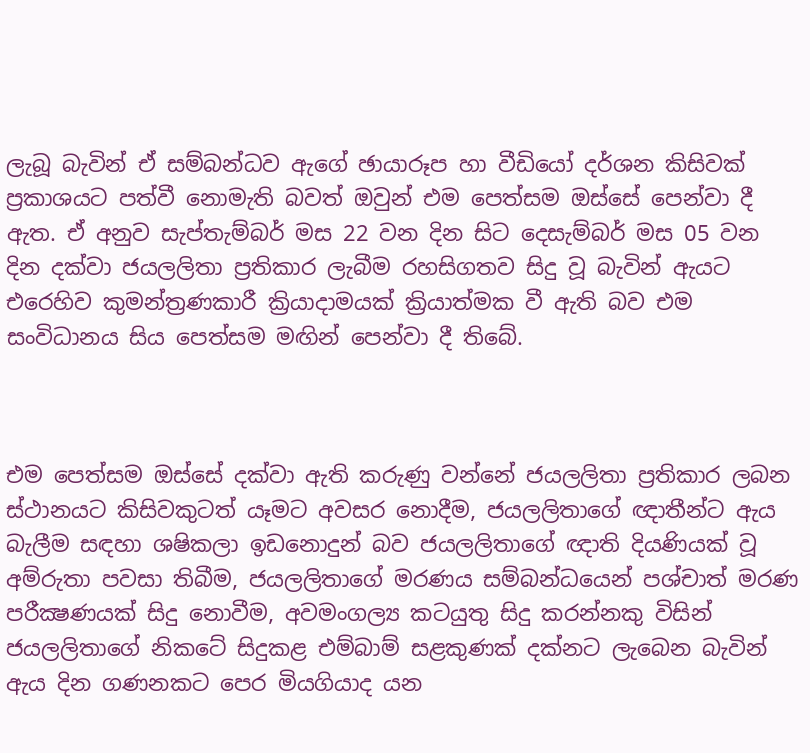ලැබූ බැවින් ඒ සම්බන්ධව ඇගේ ඡායාරූප හා වීඩියෝ දර්ශන කිසිවක් ප්‍රකාශයට පත්වී නොමැති බවත් ඔවුන් එම පෙත්සම ඔස්සේ පෙන්වා දී ඇත. ඒ අනුව සැප්තැම්බර් මස 22 වන දින සිට දෙසැම්බර් මස 05 වන දින දක්වා ජයලලිතා ප්‍රතිකාර ලැබීම රහසිගතව සිදු වූ බැවින් ඇයට එරෙහිව කුමන්ත්‍රණකාරී ක්‍රියාදාමයක් ක්‍රියාත්මක වී ඇති බව එම සංවිධානය සිය පෙත්සම මඟින් පෙන්වා දී තිබේ.



එම පෙත්සම ඔස්සේ දක්වා ඇති කරුණු වන්නේ ජයලලිතා ප්‍රතිකාර ලබන ස්‌ථානයට කිසිවකුටත් යෑමට අවසර නොදීම, ජයලලිතාගේ ඥාතීන්ට ඇය බැලීම සඳහා ශෂිකලා ඉඩනොදුන් බව ජයලලිතාගේ ඥාති දියණියක් වූ අම්රුතා පවසා තිබීම, ජයලලිතාගේ මරණය සම්බන්ධයෙන් පශ්චාත් මරණ පරීක්‍ෂණයක්‌ සිදු නොවීම, අවමංගල්‍ය කටයුතු සිදු කරන්නකු විසින් ජයලලිතාගේ නිකටේ සිදුකළ එම්බාම් සළකුණක්‌ දක්නට ලැබෙන බැවින් ඇය දින ගණනකට පෙර මියගියාද යන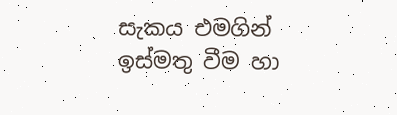සැකය එමගින් ඉස්මතු වීම හා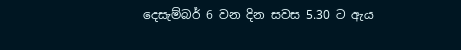දෙසැම්බර් 6 වන දින සවස 5.30 ට ඇය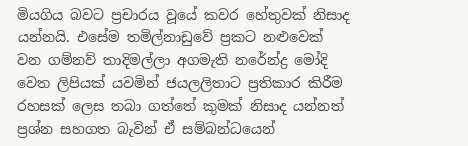මියගිය බවට ප්‍රචාරය වූයේ කවර හේතුවක් නිසාද යන්නයි. එසේම තමිල්නාඩුවේ ප්‍රකට නළුවෙක් වන ගම්නව් තාදිමල්ලා අගමැති නරේන්ද්‍ර මෝදි වෙත ලිපියක්‌ යවමින් ජයලලිතාට ප්‍රතිකාර කිරීම රහසක්‌ ලෙස තබා ගත්තේ කුමක් නිසාද යන්නත් ප්‍රශ්න සහගත බැවින් ඒ සම්බන්ධයෙන්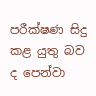පරීක්ෂණ සිදු කළ යුතු බව ද පෙන්වා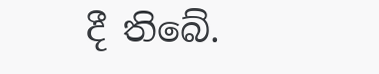දී තිබේ.